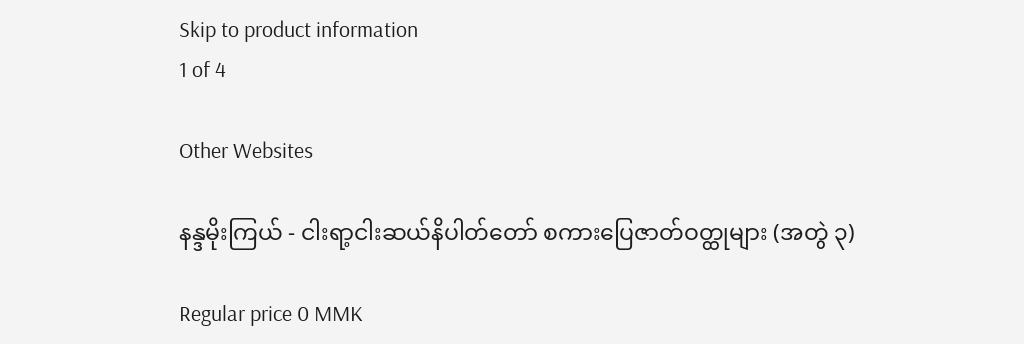Skip to product information
1 of 4

Other Websites

နန္ဒမိုးကြယ် - ငါးရာ့ငါးဆယ်နိပါတ်တော် စကားပြေဇာတ်ဝတ္ထုများ (အတွဲ ၃)

Regular price 0 MMK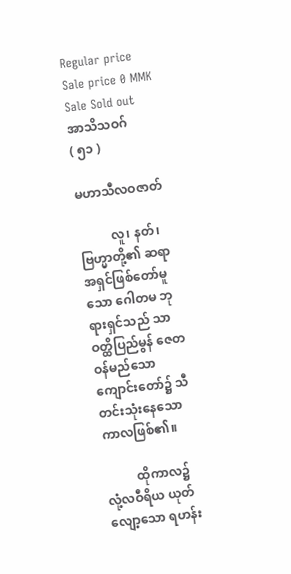Regular price Sale price 0 MMK
Sale Sold out
အာသိသဝဂ်
( ၅၁ )

မဟာသီလဝဇာတ်

          လူ၊ နတ်၊ ဗြဟ္မာတို့၏ ဆရာအရှင်ဖြစ်တော်မူသော ဂေါတမ ဘုရားရှင်သည် သာဝတ္ထိပြည်မွန် ဇေတဝန်မည်သော ကျောင်းတော်၌ သီတင်းသုံးနေသော ကာလဖြစ်၏။

          ထိုကာလ၌ လုံ့လဝီရိယ ယုတ်လျော့သော ရဟန်း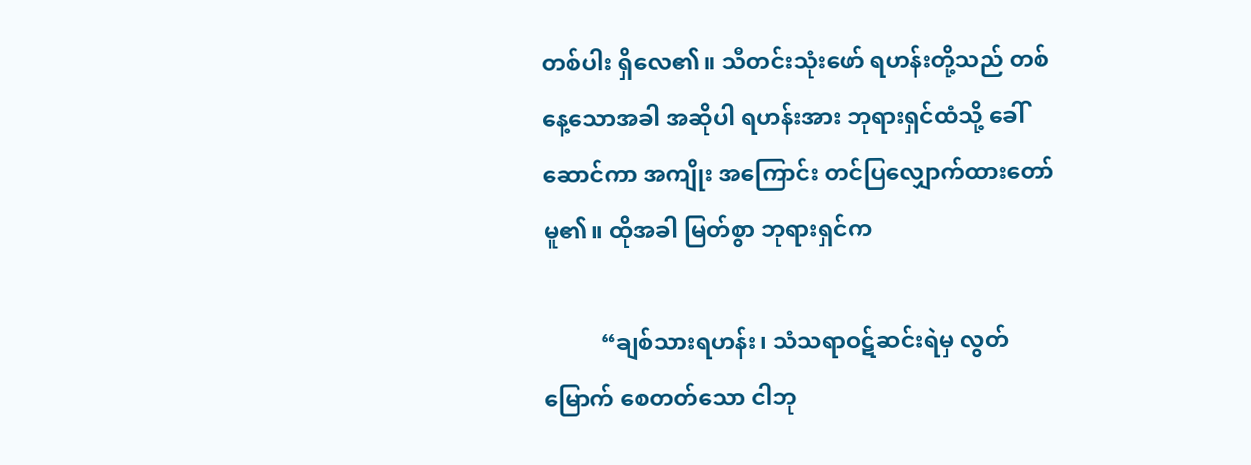တစ်ပါး ရှိလေ၏။ သီတင်းသုံးဖော် ရဟန်းတို့သည် တစ်နေ့သောအခါ အဆိုပါ ရဟန်းအား ဘုရားရှင်ထံသို့ ခေါ်ဆောင်ကာ အကျိုး အကြောင်း တင်ပြလျှောက်ထားတော်မူ၏။ ထိုအခါ မြတ်စွာ ဘုရားရှင်က

          “ချစ်သားရဟန်း၊ သံသရာဝဋ်ဆင်းရဲမှ လွတ်မြောက် စေတတ်သော ငါဘု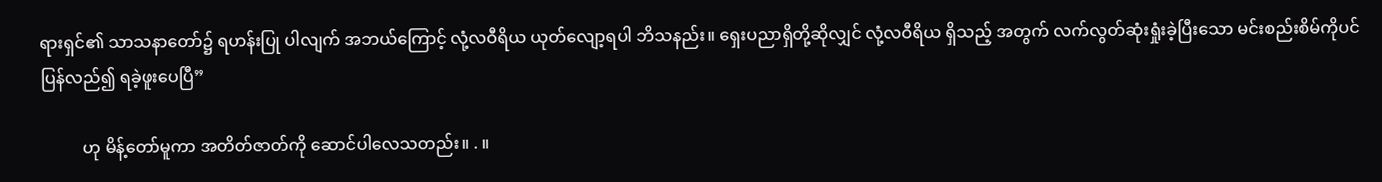ရားရှင်၏ သာသနာတော်၌ ရဟန်းပြု ပါလျက် အဘယ်ကြောင့် လုံ့လဝီရိယ ယုတ်လျော့ရပါ ဘိသနည်း။ ရှေးပညာရှိတို့ဆိုလျှင် လုံ့လဝီရိယ ရှိသည့် အတွက် လက်လွတ်ဆုံးရှုံးခဲ့ပြီးသော မင်းစည်းစိမ်ကိုပင် ပြန်လည်၍ ရခဲ့ဖူးပေပြီ”

          ဟု မိန့်တော်မူကာ အတိတ်ဇာတ်ကို ဆောင်ပါလေသတည်း။ . ။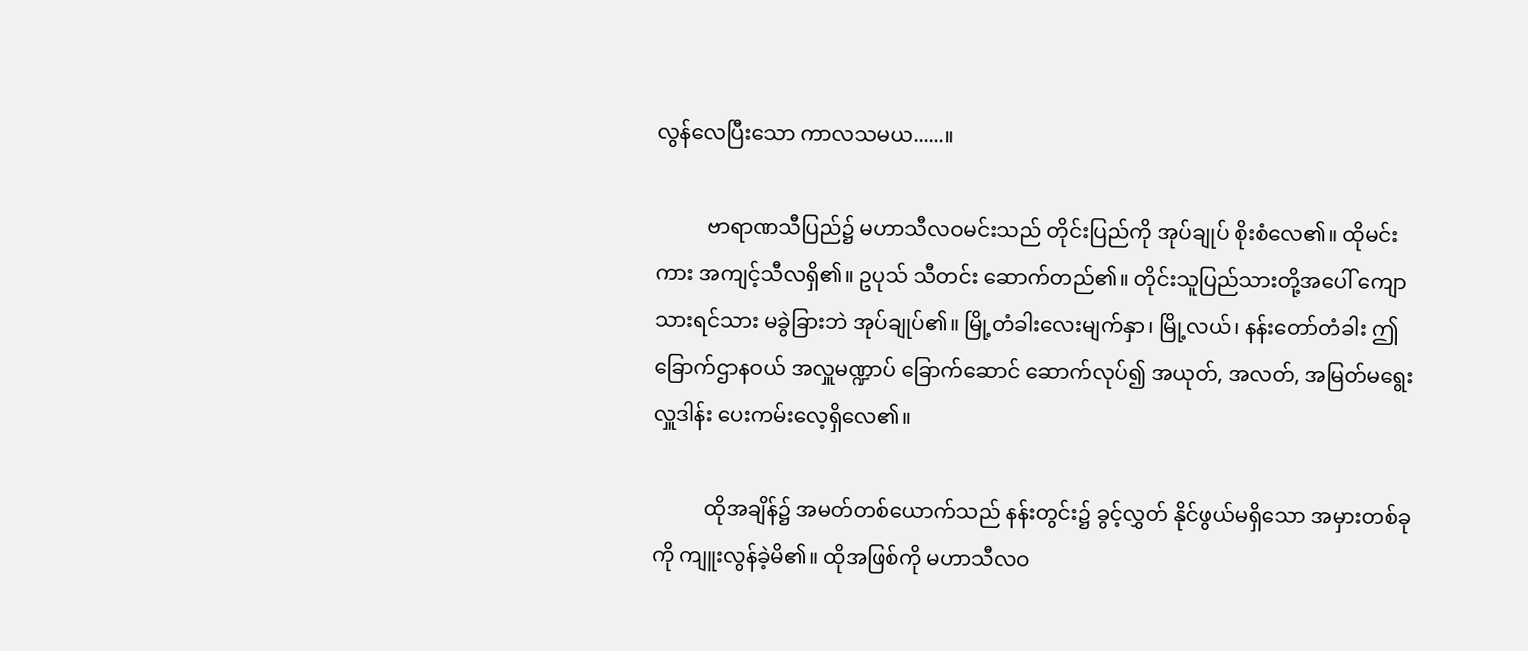လွန်လေပြီးသော ကာလသမယ......။

          ဗာရာဏသီပြည်၌ မဟာသီလဝမင်းသည် တိုင်းပြည်ကို အုပ်ချုပ် စိုးစံလေ၏။ ထိုမင်းကား အကျင့်သီလရှိ၏။ ဥပုသ် သီတင်း ဆောက်တည်၏။ တိုင်းသူပြည်သားတို့အပေါ် ကျော သားရင်သား မခွဲခြားဘဲ အုပ်ချုပ်၏။ မြို့တံခါးလေးမျက်နှာ၊ မြို့လယ်၊ နန်းတော်တံခါး ဤခြောက်ဌာနဝယ် အလှူမဏ္ဍာပ် ခြောက်ဆောင် ဆောက်လုပ်၍ အယုတ်, အလတ်, အမြတ်မရွေး လှူဒါန်း ပေးကမ်းလေ့ရှိလေ၏။

          ထိုအချိန်၌ အမတ်တစ်ယောက်သည် နန်းတွင်း၌ ခွင့်လွှတ် နိုင်ဖွယ်မရှိသော အမှားတစ်ခုကို ကျူးလွန်ခဲ့မိ၏။ ထိုအဖြစ်ကို မဟာသီလဝ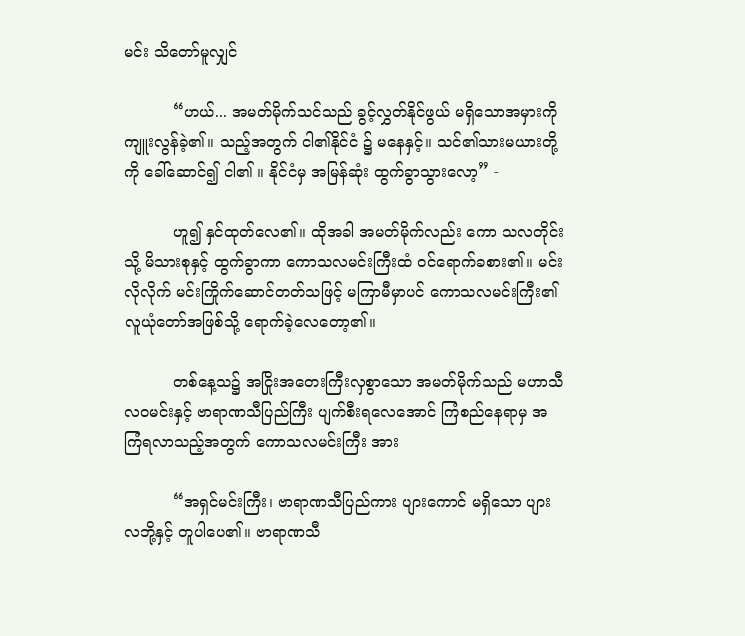မင်း သိတော်မူလျှင်

          “ဟယ်... အမတ်မိုက်သင်သည် ခွင့်လွှတ်နိုင်ဖွယ် မရှိသောအမှားကို ကျူးလွန်ခဲ့၏။ သည့်အတွက် ငါ၏နိုင်ငံ ၌ မနေနှင့်။ သင်၏သားမယားတို့ကို ခေါ်ဆောင်၍ ငါ၏ ။ နိုင်ငံမှ အမြန်ဆုံး ထွက်ခွာသွားလော့” -

          ဟူ၍ နှင်ထုတ်လေ၏။ ထိုအခါ အမတ်မိုက်လည်း ကော သလတိုင်းသို့ မိသားစုနှင့် ထွက်ခွာကာ ကောသလမင်းကြီးထံ ဝင်ရောက်ခစား၏။ မင်းလိုလိုက် မင်းကြိုက်ဆောင်တတ်သဖြင့် မကြာမီမှာပင် ကောသလမင်းကြီး၏ လူယုံတော်အဖြစ်သို့ ရောက်ခဲ့လေတော့၏။

          တစ်နေ့သ၌ အငြိုးအတေးကြီးလှစွာသော အမတ်မိုက်သည် မဟာသီလဝမင်းနှင့် ဗာရာဏသီပြည်ကြီး ပျက်စီးရလေအောင် ကြံစည်နေရာမှ အကြံရလာသည့်အတွက် ကောသလမင်းကြီး အား

          “အရှင်မင်းကြီး၊ ဗာရာဏသီပြည်ကား ပျားကောင် မရှိသော ပျားလဘို့နှင့် တူပါပေ၏။ ဗာရာဏသီ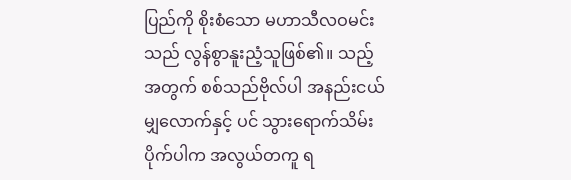ပြည်ကို စိုးစံသော မဟာသီလဝမင်းသည် လွန်စွာနူးညံ့သူဖြစ်၏။ သည့်အတွက် စစ်သည်ဗိုလ်ပါ အနည်းငယ်မျှလောက်နှင့် ပင် သွားရောက်သိမ်းပိုက်ပါက အလွယ်တကူ ရ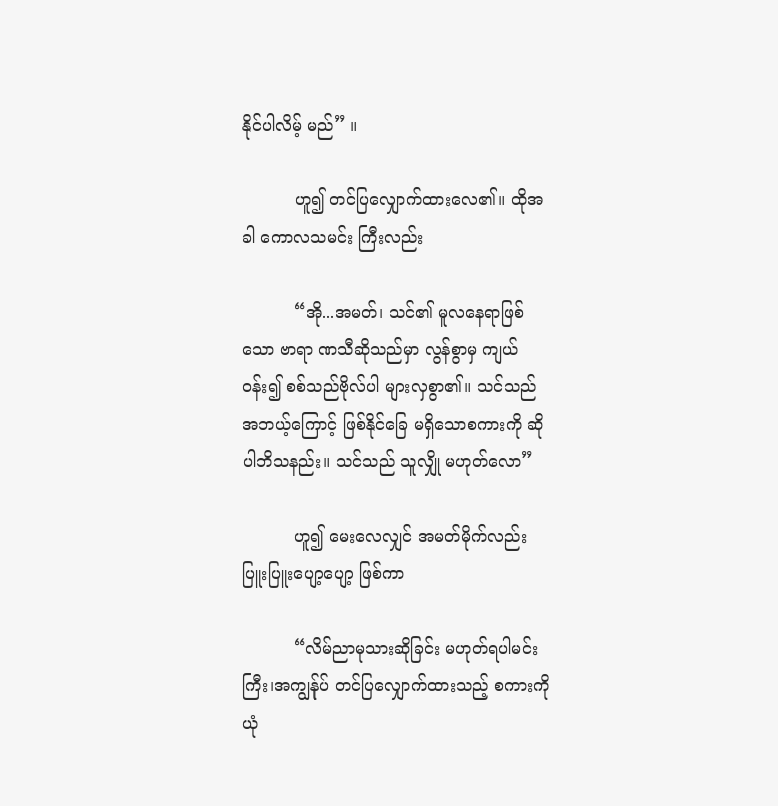နိုင်ပါလိမ့် မည်” ။

          ဟူ၍ တင်ပြလျှောက်ထားလေ၏။ ထိုအခါ ကောလသမင်း ကြီးလည်း

          “အို...အမတ်၊ သင်၏ မူလနေရာဖြစ်သော ဗာရာ ဏသီဆိုသည်မှာ လွန်စွာမှ ကျယ်ဝန်း၍ စစ်သည်ဗိုလ်ပါ များလှစွာ၏။ သင်သည် အဘယ့်ကြောင့် ဖြစ်နိုင်ခြေ မရှိသောစကားကို ဆိုပါဘိသနည်း။ သင်သည် သူလျှို မဟုတ်လော”

          ဟူ၍ မေးလေလျှင် အမတ်မိုက်လည်း ပြူးပြူးပျော့ပျော့ ဖြစ်ကာ

          “လိမ်ညာမုသားဆိုခြင်း မဟုတ်ရပါမင်းကြီး၊အကျွန်ုပ် တင်ပြလျှောက်ထားသည့် စကားကို ယုံ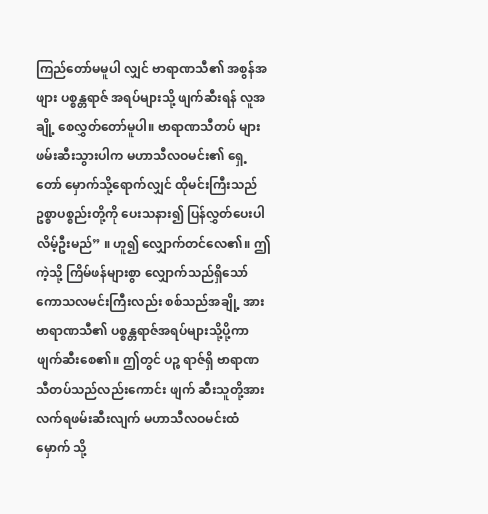ကြည်တော်မမူပါ လျှင် ဗာရာဏသီ၏ အစွန်အဖျား ပစ္စန္တရာဇ် အရပ်များသို့ ဖျက်ဆီးရန် လူအချို့ စေလွှတ်တော်မူပါ။ ဗာရာဏသီတပ် များ ဖမ်းဆီးသွားပါက မဟာသီလဝမင်း၏ ရှေ့ တော် မှောက်သို့ရောက်လျှင် ထိုမင်းကြီးသည် ဥစ္စာပစ္စည်းတို့ကို ပေးသနား၍ ပြန်လွှတ်ပေးပါလိမ့်ဦးမည်” ။ ဟူ၍ လျှောက်တင်လေ၏။ ဤကဲ့သို့ ကြိမ်ဖန်များစွာ လျှောက်သည်ရှိသော် ကောသလမင်းကြီးလည်း စစ်သည်အချို့ အား ဗာရာဏသီ၏ ပစ္စန္တရာဇ်အရပ်များသို့ပို့ကာ ဖျက်ဆီးစေ၏။ ဤတွင် ပဉ္စ ရာဇ်ရှိ ဗာရာဏသီတပ်သည်လည်းကောင်း ဖျက် ဆီးသူတို့အား လက်ရဖမ်းဆီးလျက် မဟာသီလဝမင်းထံမှောက် သို့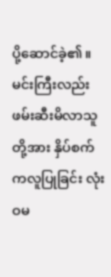ပို့ဆောင်ခဲ့၏။ မင်းကြီးလည်း ဖမ်းဆီးမိလာသူတို့အား နှိပ်စက်ကလူပြုခြင်း လုံးဝမ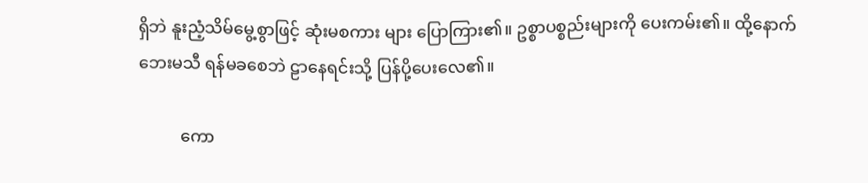ရှိဘဲ နူးညံ့သိမ်မွေ့စွာဖြင့် ဆုံးမစကား များ ပြောကြား၏။ ဥစ္စာပစ္စည်းများကို ပေးကမ်း၏။ ထို့နောက် ဘေးမသီ ရန်မခစေဘဲ ဠာနေရင်းသို့ ပြန်ပို့ပေးလေ၏။

          ကော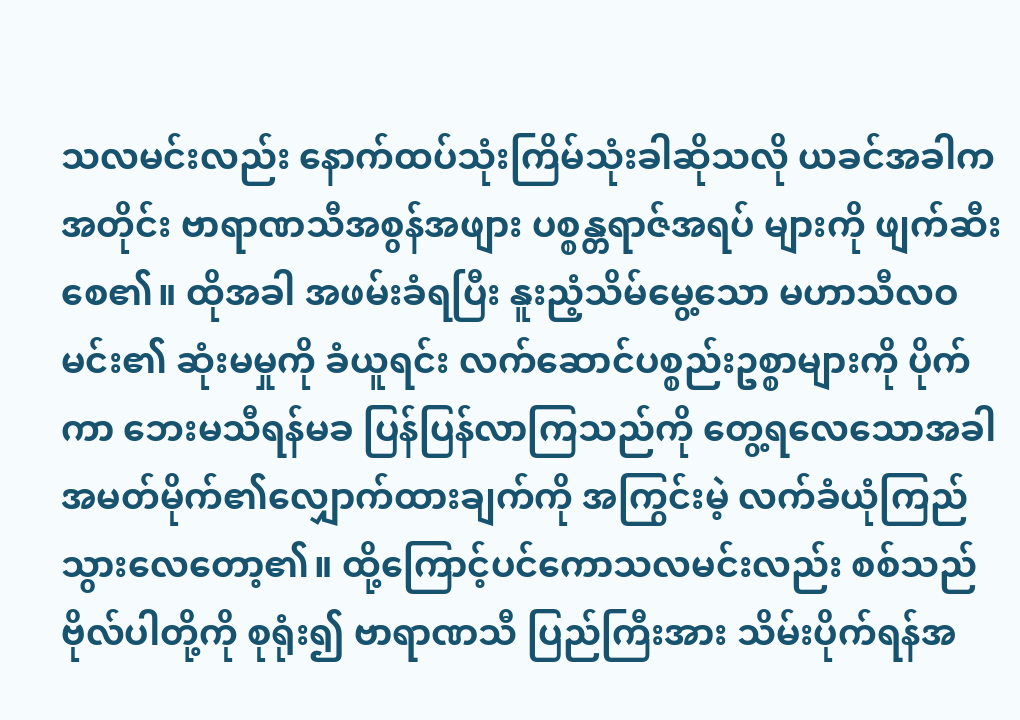သလမင်းလည်း နောက်ထပ်သုံးကြိမ်သုံးခါဆိုသလို ယခင်အခါကအတိုင်း ဗာရာဏသီအစွန်အဖျား ပစ္စန္တရာဇ်အရပ် များကို ဖျက်ဆီးစေ၏။ ထိုအခါ အဖမ်းခံရပြီး နူးညံ့သိမ်မွေ့သော မဟာသီလဝမင်း၏ ဆုံးမမှုကို ခံယူရင်း လက်ဆောင်ပစ္စည်းဥစ္စာများကို ပိုက်ကာ ဘေးမသီရန်မခ ပြန်ပြန်လာကြသည်ကို တွေ့ရလေသောအခါ အမတ်မိုက်၏လျှောက်ထားချက်ကို အကြွင်းမဲ့ လက်ခံယုံကြည်သွားလေတော့၏။ ထို့ကြောင့်ပင်ကောသလမင်းလည်း စစ်သည်ဗိုလ်ပါတို့ကို စုရုံး၍ ဗာရာဏသီ ပြည်ကြီးအား သိမ်းပိုက်ရန်အ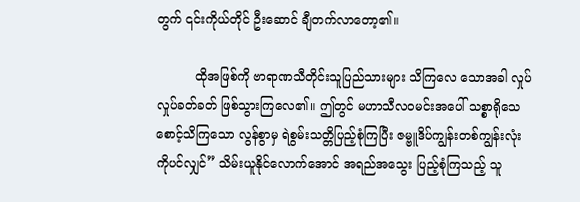တွက် ၎င်းကိုယ်တိုင် ဦးဆောင် ချီတက်လာတော့၏။

          ထိုအဖြစ်ကို ဗာရာဏသီတိုင်းသူပြည်သားများ သိကြလေ သောအခါ လှုပ်လှုပ်ခတ်ခတ် ဖြစ်သွားကြလေ၏။ ဤတွင် မဟာသီလဝမင်းအပေါ် သစ္စာရိုသေစောင့်သိကြသော လွန်စွာမှ ရဲစွမ်းသတ္တိပြည့်စုံကြပြီး ဇမ္ဗူဒိပ်ကျွန်းတစ်ကျွန်းလုံးကိုပင်လျှင်” သိမ်းယူနိုင်လောက်အောင် အရည်အသွေး ပြည့်စုံကြသည့် သူ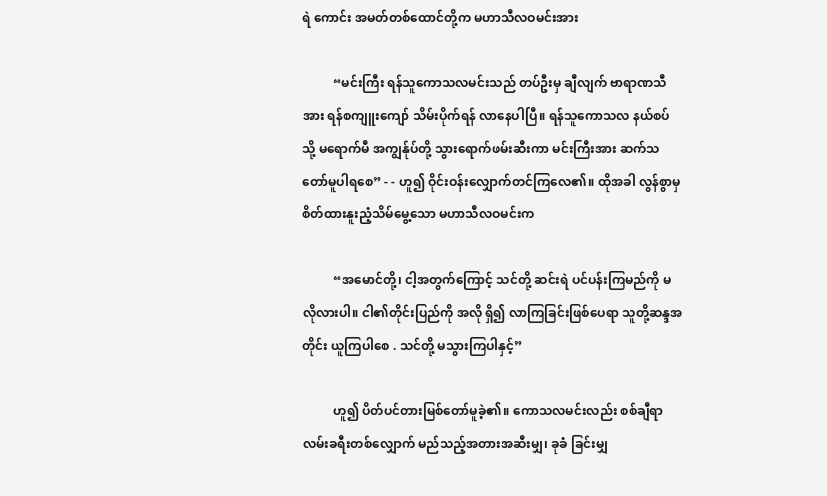ရဲ ကောင်း အမတ်တစ်ထောင်တို့က မဟာသီလဝမင်းအား

          “မင်းကြီး ရန်သူကောသလမင်းသည် တပ်ဦးမှ ချီလျက် ဗာရာဏသီအား ရန်စကျူးကျော် သိမ်းပိုက်ရန် လာနေပါပြီ။ ရန်သူကောသလ နယ်စပ်သို့ မရောက်မီ အကျွန်ုပ်တို့ သွားရောက်ဖမ်းဆီးကာ မင်းကြီးအား ဆက်သတော်မူပါရစေ” - - ဟူ၍ ဝိုင်းဝန်းလျှောက်တင်ကြလေ၏။ ထိုအခါ လွန်စွာမှ စိတ်ထားနူးညံ့သိမ်မွေ့သော မဟာသီလဝမင်းက

          “အမောင်တို့၊ ငါ့အတွက်ကြောင့် သင်တို့ ဆင်းရဲ ပင်ပန်းကြမည်ကို မလိုလားပါ။ ငါ၏တိုင်းပြည်ကို အလို ရှိ၍ လာကြခြင်းဖြစ်ပေရာ သူတို့ဆန္ဒအတိုင်း ယူကြပါစေ . သင်တို့ မသွားကြပါနှင့်”

          ဟူ၍ ပိတ်ပင်တားမြစ်တော်မူခဲ့၏။ ကောသလမင်းလည်း စစ်ချီရာ လမ်းခရီးတစ်လျှောက် မည်သည့်အတားအဆီးမျှ၊ ခုခံ ခြင်းမျှ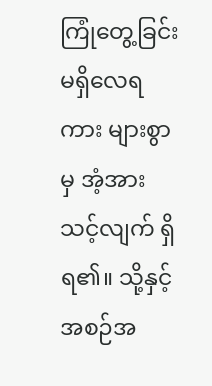ကြုံတွေ့ခြင်း မရှိလေရကား များစွာမှ အံ့အားသင့်လျက် ရှိရ၏။ သို့နှင့် အစဉ်အ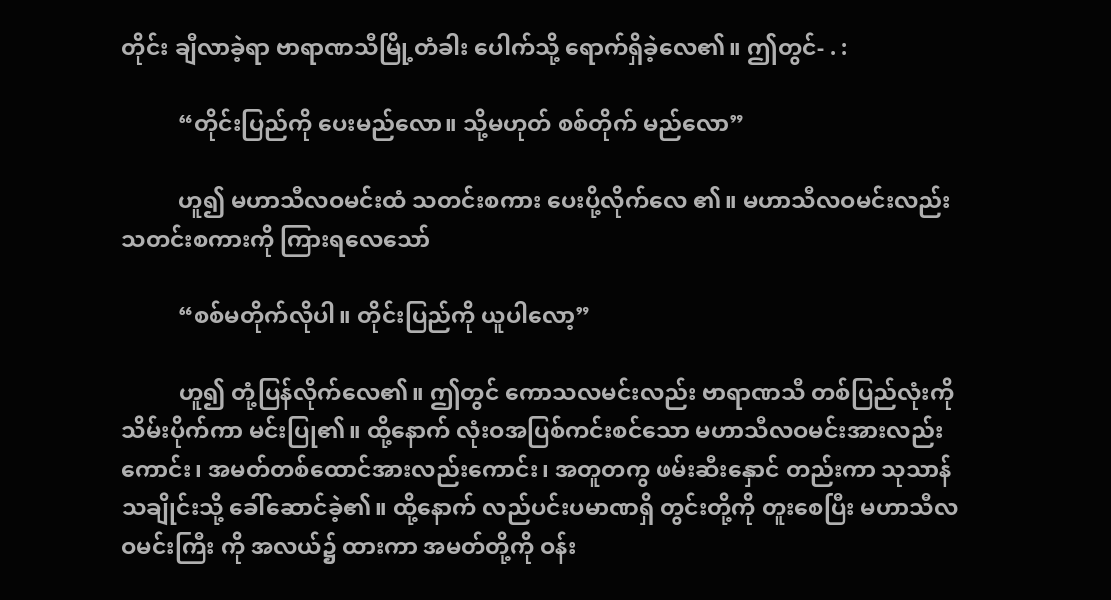တိုင်း ချီလာခဲ့ရာ ဗာရာဏသီမြို့တံခါး ပေါက်သို့ ရောက်ရှိခဲ့လေ၏။ ဤတွင်- . :

          “တိုင်းပြည်ကို ပေးမည်လော။ သို့မဟုတ် စစ်တိုက် မည်လော”

          ဟူ၍ မဟာသီလဝမင်းထံ သတင်းစကား ပေးပို့လိုက်လေ ၏။ မဟာသီလဝမင်းလည်း သတင်းစကားကို ကြားရလေသော်

          “စစ်မတိုက်လိုပါ။ တိုင်းပြည်ကို ယူပါလော့”

          ဟူ၍ တုံ့ပြန်လိုက်လေ၏။ ဤတွင် ကောသလမင်းလည်း ဗာရာဏသီ တစ်ပြည်လုံးကို သိမ်းပိုက်ကာ မင်းပြု၏။ ထို့နောက် လုံးဝအပြစ်ကင်းစင်သော မဟာသီလဝမင်းအားလည်းကောင်း၊ အမတ်တစ်ထောင်အားလည်းကောင်း၊ အတူတကွ ဖမ်းဆီးနှောင် တည်းကာ သုသာန်သချိုင်းသို့ ခေါ်ဆောင်ခဲ့၏။ ထို့နောက် လည်ပင်းပမာဏရှိ တွင်းတို့ကို တူးစေပြီး မဟာသီလဝမင်းကြီး ကို အလယ်၌ ထားကာ အမတ်တို့ကို ဝန်း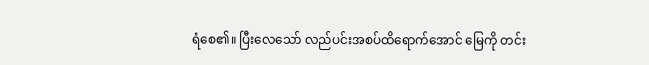ရံစေ၏။ ပြီးလေသော် လည်ပင်းအစပ်ထိရောက်အောင် မြေကို တင်း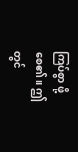ကြပ်စွာ ဖို့စေ၏။ ဤတွင်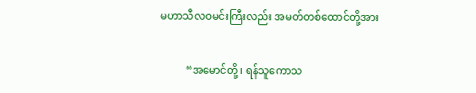မဟာသီလဝမင်းကြီးလည်း အမတ်တစ်ထောင်တို့အား

          “အမောင်တို့၊ ရန်သူကောသ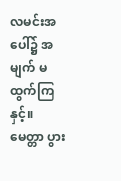လမင်းအပေါ်၌ အမျက် မထွက်ကြနှင့်။ မေတ္တာ ပွား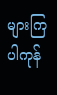များကြပါကုန်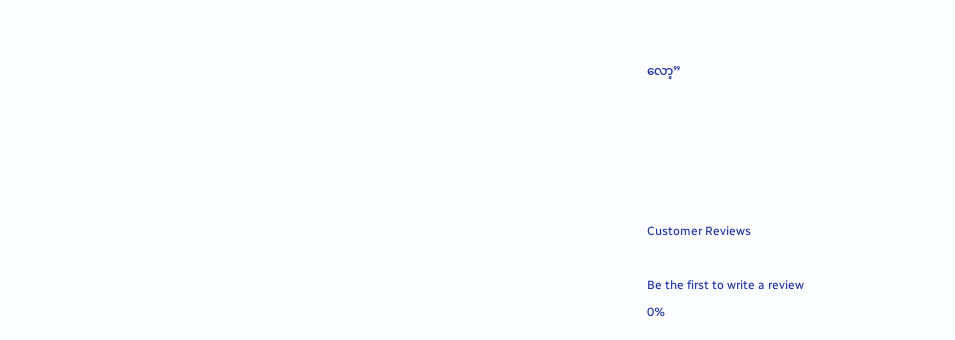လော့”





Customer Reviews

Be the first to write a review
0%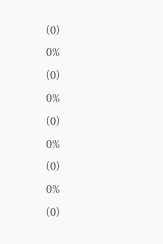(0)
0%
(0)
0%
(0)
0%
(0)
0%
(0)